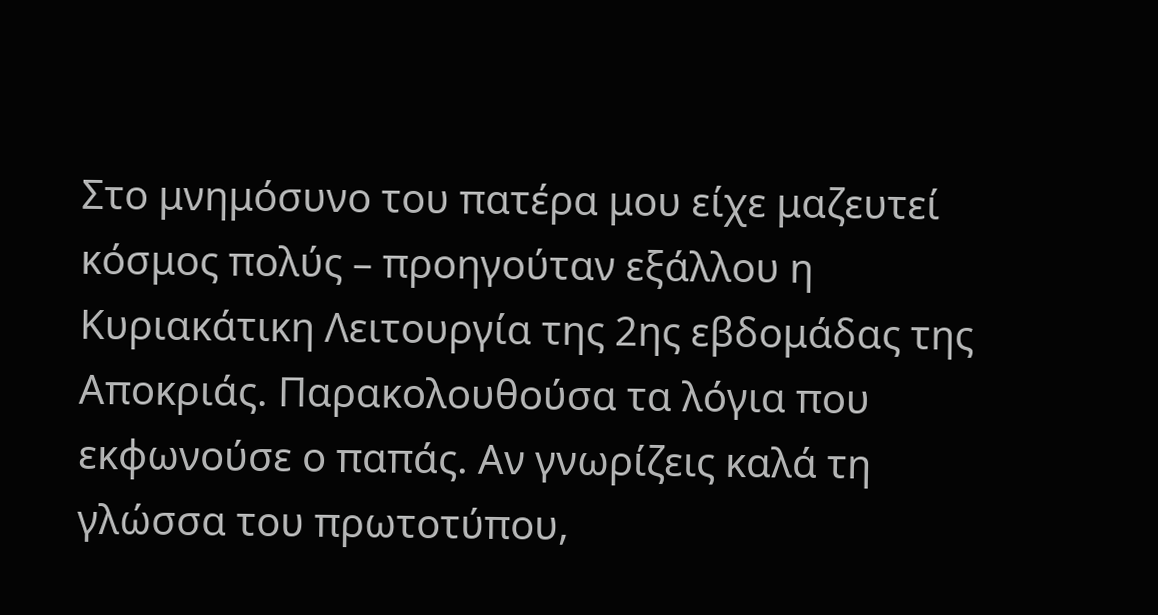Στο μνημόσυνο του πατέρα μου είχε μαζευτεί κόσμος πολύς – προηγούταν εξάλλου η Κυριακάτικη Λειτουργία της 2ης εβδομάδας της Αποκριάς. Παρακολουθούσα τα λόγια που εκφωνούσε ο παπάς. Αν γνωρίζεις καλά τη γλώσσα του πρωτοτύπου,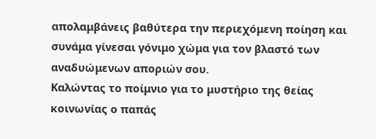απολαμβάνεις βαθύτερα την περιεχόμενη ποίηση και συνάμα γίνεσαι γόνιμο χώμα για τον βλαστό των αναδυώμενων αποριών σου.
Καλώντας το ποίμνιο για το μυστήριο της θείας κοινωνίας ο παπάς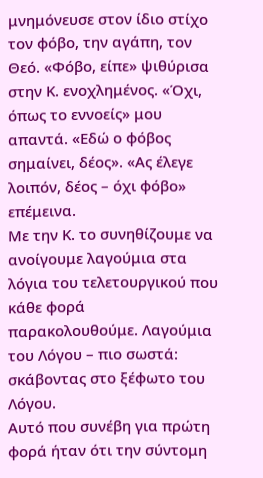μνημόνευσε στον ίδιο στίχο τον φόβο, την αγάπη, τον Θεό. «Φόβο, είπε» ψιθύρισα στην Κ. ενοχλημένος. «Όχι, όπως το εννοείς» μου απαντά. «Εδώ ο φόβος σημαίνει, δέος». «Ας έλεγε λοιπόν, δέος – όχι φόβο» επέμεινα.
Με την Κ. το συνηθίζουμε να ανοίγουμε λαγούμια στα λόγια του τελετουργικού που κάθε φορά παρακολουθούμε. Λαγούμια του Λόγου – πιο σωστά: σκάβοντας στο ξέφωτο του Λόγου.
Αυτό που συνέβη για πρώτη φορά ήταν ότι την σύντομη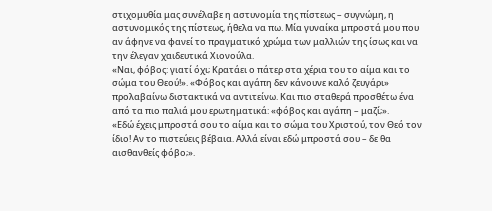στιχομυθία μας συνέλαβε η αστυνομία της πίστεως – συγνώμη, η αστυνομικός της πίστεως, ήθελα να πω. Μία γυναίκα μπροστά μου που αν άφηνε να φανεί το πραγματικό χρώμα των μαλλιών της ίσως και να την έλεγαν χαιδευτικά Χιονούλα.
«Ναι, φόβος: γιατί όχι; Κρατάει ο πάτερ στα χέρια του το αίμα και το σώμα του Θεού!». «Φόβος και αγάπη δεν κάνουνε καλό ζευγάρι» προλαβαίνω διστακτικά να αντιτείνω. Και πιο σταθερά προσθέτω ένα από τα πιο παλιά μου ερωτηματικά: «φόβος και αγάπη – μαζί;».
«Εδώ έχεις μπροστά σου το αίμα και το σώμα του Χριστού, τον Θεό τον ίδιο! Αν το πιστεύεις βέβαια. Αλλά είναι εδώ μπροστά σου – δε θα αισθανθείς φόβο;».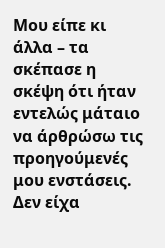Μου είπε κι άλλα – τα σκέπασε η σκέψη ότι ήταν εντελώς μάταιο να άρθρώσω τις προηγούμενές μου ενστάσεις. Δεν είχα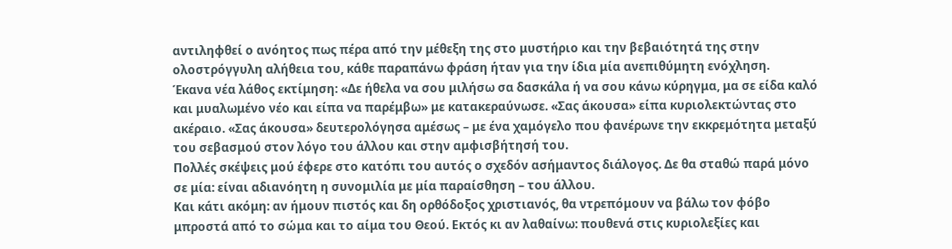αντιληφθεί ο ανόητος πως πέρα από την μέθεξη της στο μυστήριο και την βεβαιότητά της στην ολοστρόγγυλη αλήθεια του, κάθε παραπάνω φράση ήταν για την ίδια μία ανεπιθύμητη ενόχληση.
Έκανα νέα λάθος εκτίμηση: «Δε ήθελα να σου μιλήσω σα δασκάλα ή να σου κάνω κύρηγμα, μα σε είδα καλό και μυαλωμένο νέο και είπα να παρέμβω» με κατακεραύνωσε. «Σας άκουσα» είπα κυριολεκτώντας στο ακέραιο. «Σας άκουσα» δευτερολόγησα αμέσως – με ένα χαμόγελο που φανέρωνε την εκκρεμότητα μεταξύ του σεβασμού στον λόγο του άλλου και στην αμφισβήτησή του.
Πολλές σκέψεις μού έφερε στο κατόπι του αυτός ο σχεδόν ασήμαντος διάλογος. Δε θα σταθώ παρά μόνο σε μία: είναι αδιανόητη η συνομιλία με μία παραίσθηση – του άλλου.
Και κάτι ακόμη: αν ήμουν πιστός και δη ορθόδοξος χριστιανός, θα ντρεπόμουν να βάλω τον φόβο μπροστά από το σώμα και το αίμα του Θεού. Εκτός κι αν λαθαίνω: πουθενά στις κυριολεξίες και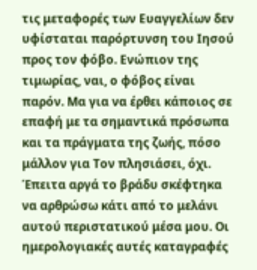τις μεταφορές των Ευαγγελίων δεν υφίσταται παρόρτυνση του Ιησού προς τον φόβο. Ενώπιον της τιμωρίας, ναι, ο φόβος είναι παρόν. Μα για να έρθει κάποιος σε επαφή με τα σημαντικά πρόσωπα και τα πράγματα της ζωής, πόσο μάλλον για Τον πλησιάσει, όχι.
Έπειτα αργά το βράδυ σκέφτηκα να αρθρώσω κάτι από το μελάνι αυτού περιστατικού μέσα μου. Οι ημερολογιακές αυτές καταγραφές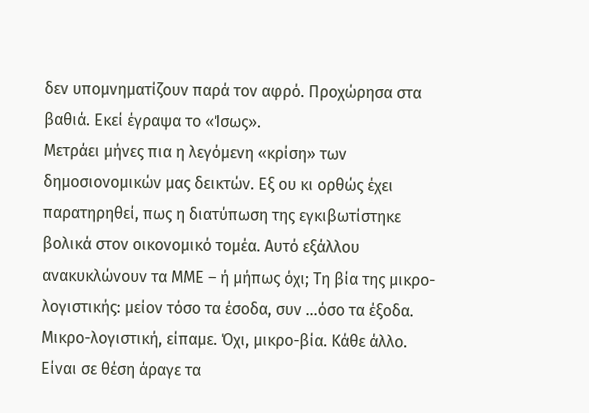δεν υπομνηματίζουν παρά τον αφρό. Προχώρησα στα βαθιά. Εκεί έγραψα το «Ίσως».
Μετράει μήνες πια η λεγόμενη «κρίση» των δημοσιονομικών μας δεικτών. Εξ ου κι ορθώς έχει παρατηρηθεί, πως η διατύπωση της εγκιβωτίστηκε βολικά στον οικονομικό τομέα. Αυτό εξάλλου ανακυκλώνουν τα ΜΜΕ – ή μήπως όχι; Τη βία της μικρο-λογιστικής: μείον τόσο τα έσοδα, συν …όσο τα έξοδα. Μικρο-λογιστική, είπαμε. Όχι, μικρο-βία. Κάθε άλλο.
Είναι σε θέση άραγε τα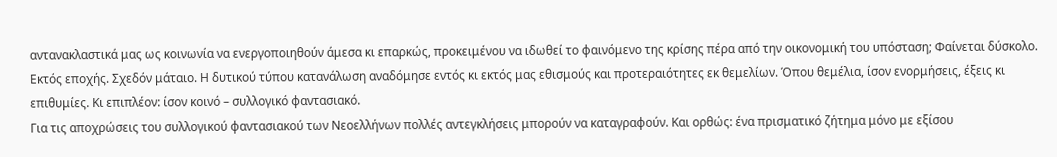αντανακλαστικά μας ως κοινωνία να ενεργοποιηθούν άμεσα κι επαρκώς, προκειμένου να ιδωθεί το φαινόμενο της κρίσης πέρα από την οικονομική του υπόσταση; Φαίνεται δύσκολο. Εκτός εποχής. Σχεδόν μάταιο. Η δυτικού τύπου κατανάλωση αναδόμησε εντός κι εκτός μας εθισμούς και προτεραιότητες εκ θεμελίων. Όπου θεμέλια, ίσον ενορμήσεις, έξεις κι επιθυμίες. Κι επιπλέον: ίσον κοινό – συλλογικό φαντασιακό.
Για τις αποχρώσεις του συλλογικού φαντασιακού των Νεοελλήνων πολλές αντεγκλήσεις μπορούν να καταγραφούν. Και ορθώς: ένα πρισματικό ζήτημα μόνο με εξίσου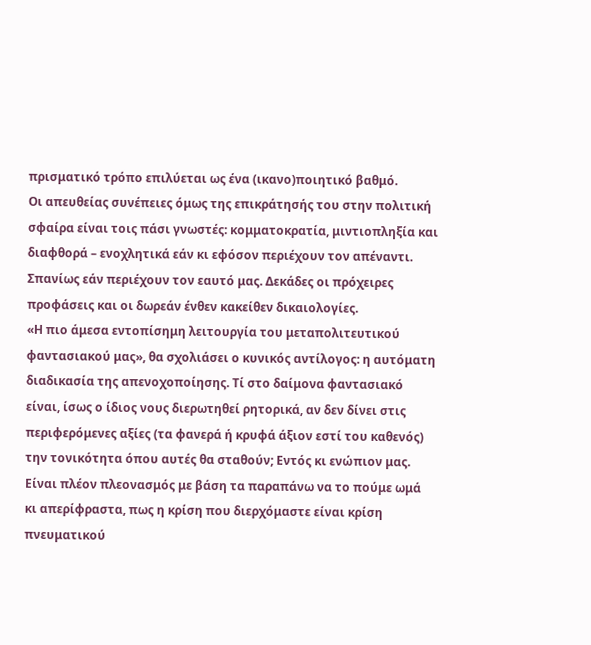πρισματικό τρόπο επιλύεται ως ένα (ικανο)ποιητικό βαθμό.
Οι απευθείας συνέπειες όμως της επικράτησής του στην πολιτική σφαίρα είναι τοις πάσι γνωστές: κομματοκρατία, μιντιοπληξία και διαφθορά – ενοχλητικά εάν κι εφόσον περιέχουν τον απέναντι. Σπανίως εάν περιέχουν τον εαυτό μας. Δεκάδες οι πρόχειρες προφάσεις και οι δωρεάν ένθεν κακείθεν δικαιολογίες.
«Η πιο άμεσα εντοπίσημη λειτουργία του μεταπολιτευτικού φαντασιακού μας», θα σχολιάσει ο κυνικός αντίλογος: η αυτόματη διαδικασία της απενοχοποίησης. Τί στο δαίμονα φαντασιακό είναι, ίσως ο ίδιος νους διερωτηθεί ρητορικά, αν δεν δίνει στις περιφερόμενες αξίες (τα φανερά ή κρυφά άξιον εστί του καθενός) την τονικότητα όπου αυτές θα σταθούν; Εντός κι ενώπιον μας.
Είναι πλέον πλεονασμός με βάση τα παραπάνω να το πούμε ωμά κι απερίφραστα, πως η κρίση που διερχόμαστε είναι κρίση πνευματικού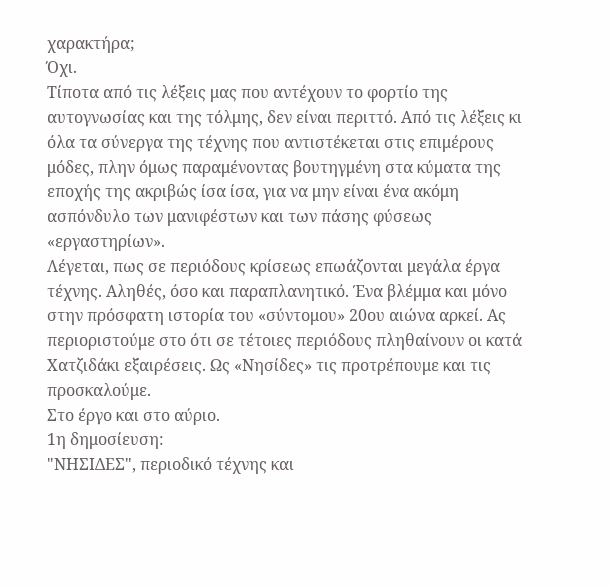χαρακτήρα;
Όχι.
Τίποτα από τις λέξεις μας που αντέχουν το φορτίο της αυτογνωσίας και της τόλμης, δεν είναι περιττό. Από τις λέξεις κι όλα τα σύνεργα της τέχνης που αντιστέκεται στις επιμέρους μόδες, πλην όμως παραμένοντας βουτηγμένη στα κύματα της εποχής της ακριβώς ίσα ίσα, για να μην είναι ένα ακόμη ασπόνδυλο των μανιφέστων και των πάσης φύσεως «εργαστηρίων».
Λέγεται, πως σε περιόδους κρίσεως επωάζονται μεγάλα έργα τέχνης. Αληθές, όσο και παραπλανητικό. Ένα βλέμμα και μόνο στην πρόσφατη ιστορία του «σύντομου» 20ου αιώνα αρκεί. Ας περιοριστούμε στο ότι σε τέτοιες περιόδους πληθαίνουν οι κατά Χατζιδάκι εξαιρέσεις. Ως «Νησίδες» τις προτρέπουμε και τις προσκαλούμε.
Στο έργο και στο αύριο.
1η δημοσίευση:
"ΝΗΣΙΔΕΣ", περιοδικό τέχνης και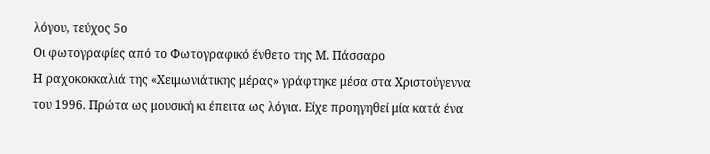λόγου, τεύχος 5ο
Οι φωτογραφίες από το Φωτογραφικό ένθετο της Μ. Πάσσαρο
Η ραχοκοκκαλιά της «Χειμωνιάτικης μέρας» γράφτηκε μέσα στα Χριστούγεννα του 1996. Πρώτα ως μουσική κι έπειτα ως λόγια. Είχε προηγηθεί μία κατά ένα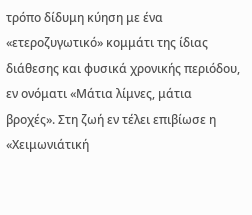τρόπο δίδυμη κύηση με ένα «ετεροζυγωτικό» κομμάτι της ίδιας διάθεσης και φυσικά χρονικής περιόδου, εν ονόματι «Μάτια λίμνες, μάτια βροχές». Στη ζωή εν τέλει επιβίωσε η «Χειμωνιάτική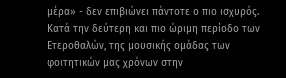μέρα» - δεν επιβιώνει πάντοτε ο πιο ισχυρός.
Κατά την δεύτερη και πιο ώριμη περίοδο των Ετεροθαλών, της μουσικής ομάδας των φοιτητικών μας χρόνων στην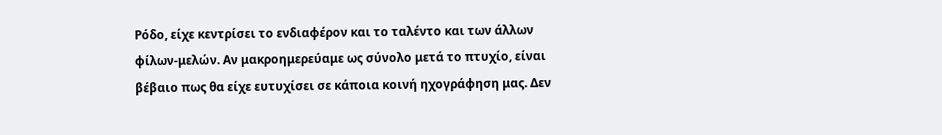Ρόδο, είχε κεντρίσει το ενδιαφέρον και το ταλέντο και των άλλων φίλων-μελών. Αν μακροημερεύαμε ως σύνολο μετά το πτυχίο, είναι βέβαιο πως θα είχε ευτυχίσει σε κάποια κοινή ηχογράφηση μας. Δεν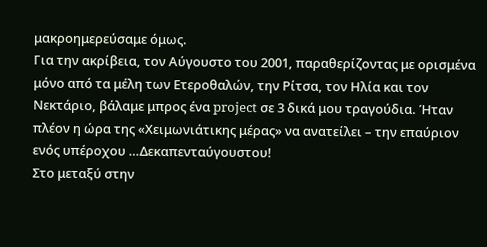μακροημερεύσαμε όμως.
Για την ακρίβεια, τον Αύγουστο του 2001, παραθερίζοντας με ορισμένα μόνο από τα μέλη των Ετεροθαλών, την Ρίτσα, τον Ηλία και τον Νεκτάριο, βάλαμε μπρος ένα project σε 3 δικά μου τραγούδια. Ήταν πλέον η ώρα της «Χειμωνιάτικης μέρας» να ανατείλει – την επαύριον ενός υπέροχου …Δεκαπενταύγουστου!
Στο μεταξύ στην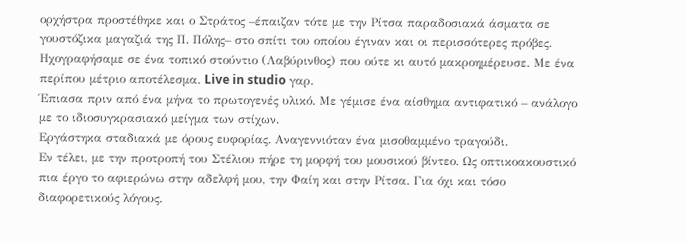ορχήστρα προστέθηκε και ο Στράτος –έπαιζαν τότε με την Ρίτσα παραδοσιακά άσματα σε γουστόζικα μαγαζιά της Π. Πόλης– στο σπίτι του οποίου έγιναν και οι περισσότερες πρόβες.
Ηχογραφήσαμε σε ένα τοπικό στούντιο (Λαβύρινθος) που ούτε κι αυτό μακροημέρευσε. Με ένα περίπου μέτριο αποτέλεσμα. Live in studio γαρ.
Έπιασα πριν από ένα μήνα το πρωτογενές υλικό. Με γέμισε ένα αίσθημα αντιφατικό – ανάλογο με το ιδιοσυγκρασιακό μείγμα των στίχων.
Εργάστηκα σταδιακά με όρους ευφορίας. Αναγεννιόταν ένα μισοθαμμένο τραγούδι.
Εν τέλει, με την προτροπή του Στέλιου πήρε τη μορφή του μουσικού βίντεο. Ως οπτικοακουστικό πια έργο το αφιερώνω στην αδελφή μου, την Φαίη και στην Ρίτσα. Για όχι και τόσο διαφορετικούς λόγους.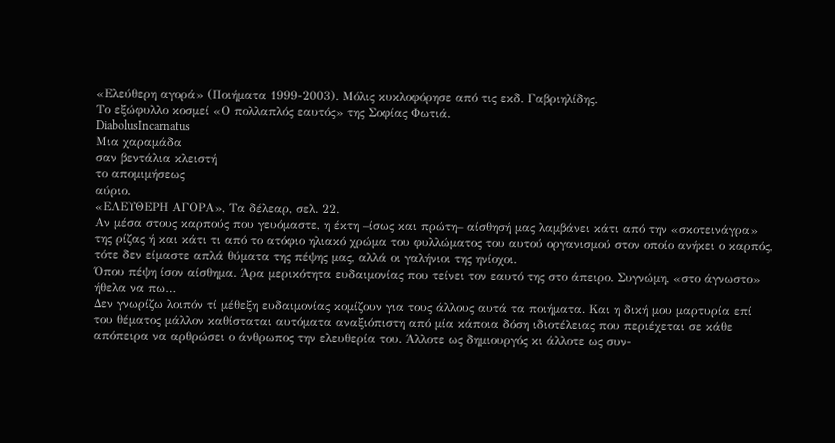«Ελεύθερη αγορά» (Ποιήματα 1999-2003). Μόλις κυκλοφόρησε από τις εκδ. Γαβριηλίδης.
Το εξώφυλλο κοσμεί «Ο πολλαπλός εαυτός» της Σοφίας Φωτιά.
DiabolusIncarnatus
Μια χαραμάδα
σαν βεντάλια κλειστή
το απομιμήσεως
αύριο.
«ΕΛΕΥΘΕΡΗ ΑΓΟΡΑ», Τα δέλεαρ, σελ. 22.
Αν μέσα στους καρπούς που γευόμαστε, η έκτη –ίσως και πρώτη– αίσθησή μας λαμβάνει κάτι από την «σκοτεινάγρα» της ρίζας ή και κάτι τι από το ατόφιο ηλιακό χρώμα του φυλλώματος του αυτού οργανισμού στον οποίο ανήκει ο καρπός, τότε δεν είμαστε απλά θύματα της πέψης μας, αλλά οι γαλήνιοι της ηνίοχοι.
Όπου πέψη ίσον αίσθημα. Άρα μερικότητα ευδαιμονίας που τείνει τον εαυτό της στο άπειρο. Συγνώμη, «στο άγνωστο» ήθελα να πω…
Δεν γνωρίζω λοιπόν τί μέθεξη ευδαιμονίας κομίζουν για τους άλλους αυτά τα ποιήματα. Και η δική μου μαρτυρία επί του θέματος μάλλον καθίσταται αυτόματα αναξιόπιστη από μία κάποια δόση ιδιοτέλειας που περιέχεται σε κάθε απόπειρα να αρθρώσει ο άνθρωπος την ελευθερία του. Άλλοτε ως δημιουργός κι άλλοτε ως συν-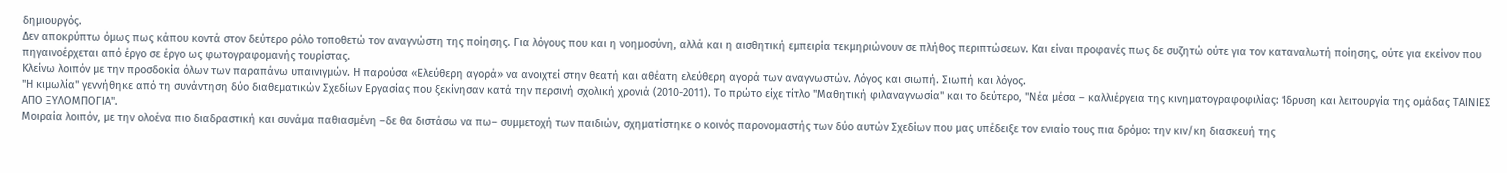δημιουργός.
Δεν αποκρύπτω όμως πως κάπου κοντά στον δεύτερο ρόλο τοποθετώ τον αναγνώστη της ποίησης. Για λόγους που και η νοημοσύνη, αλλά και η αισθητική εμπειρία τεκμηριώνουν σε πλήθος περιπτώσεων. Και είναι προφανές πως δε συζητώ ούτε για τον καταναλωτή ποίησης, ούτε για εκείνον που πηγαινοέρχεται από έργο σε έργο ως φωτογραφομανής τουρίστας.
Κλείνω λοιπόν με την προσδοκία όλων των παραπάνω υπαινιγμών. Η παρούσα «Ελεύθερη αγορά» να ανοιχτεί στην θεατή και αθέατη ελεύθερη αγορά των αναγνωστών. Λόγος και σιωπή. Σιωπή και λόγος.
"Η κιμωλία" γεννήθηκε από τη συνάντηση δύο διαθεματικών Σχεδίων Εργασίας που ξεκίνησαν κατά την περσινή σχολική χρονιά (2010-2011). Το πρώτο είχε τίτλο "Μαθητική φιλαναγνωσία" και το δεύτερο, "Νέα μέσα – καλλιέργεια της κινηματογραφοφιλίας: Ίδρυση και λειτουργία της ομάδας ΤΑΙΝΙΕΣ ΑΠΟ ΞΥΛΟΜΠΟΓΙΑ".
Μοιραία λοιπόν, με την ολοένα πιο διαδραστική και συνάμα παθιασμένη –δε θα διστάσω να πω– συμμετοχή των παιδιών, σχηματίστηκε ο κοινός παρονομαστής των δύο αυτών Σχεδίων που μας υπέδειξε τον ενιαίο τους πια δρόμο: την κιν/κη διασκευή της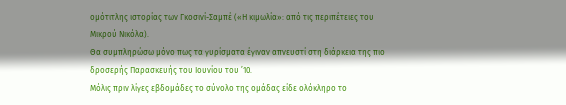ομότιτλης ιστορίας των Γκοσινί-Σαμπέ («Η κιμωλία»: από τις περιπέτειες του Μικρού Νικόλα).
Θα συμπληρώσω μόνο πως τα γυρίσματα έγιναν απνευστί στη διάρκεια της πιο δροσερής Παρασκευής του Ιουνίου του ’10.
Μόλις πριν λίγες εβδομάδες το σύνολο της ομάδας είδε ολόκληρο το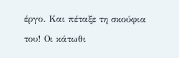έργο. Και πέταξε τη σκούφια του! Οι κάτωθι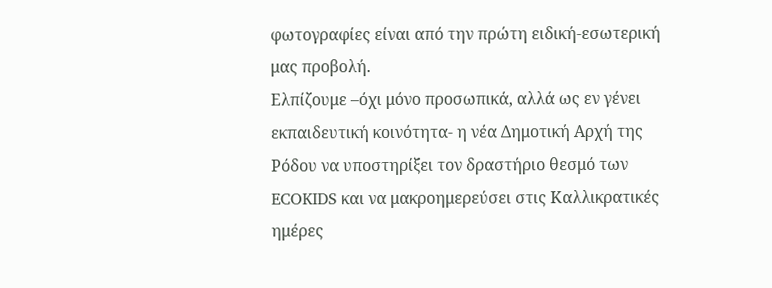φωτογραφίες είναι από την πρώτη ειδική-εσωτερική μας προβολή.
Ελπίζουμε –όχι μόνο προσωπικά, αλλά ως εν γένει εκπαιδευτική κοινότητα- η νέα Δημοτική Αρχή της Ρόδου να υποστηρίξει τον δραστήριο θεσμό των ECOKIDS και να μακροημερεύσει στις Καλλικρατικές ημέρες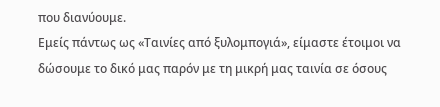που διανύουμε.
Εμείς πάντως ως «Ταινίες από ξυλομπογιά», είμαστε έτοιμοι να δώσουμε το δικό μας παρόν με τη μικρή μας ταινία σε όσους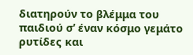διατηρούν το βλέμμα του παιδιού σ’ έναν κόσμο γεμάτο ρυτίδες και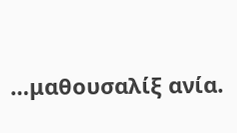…μαθουσαλίξ ανία.